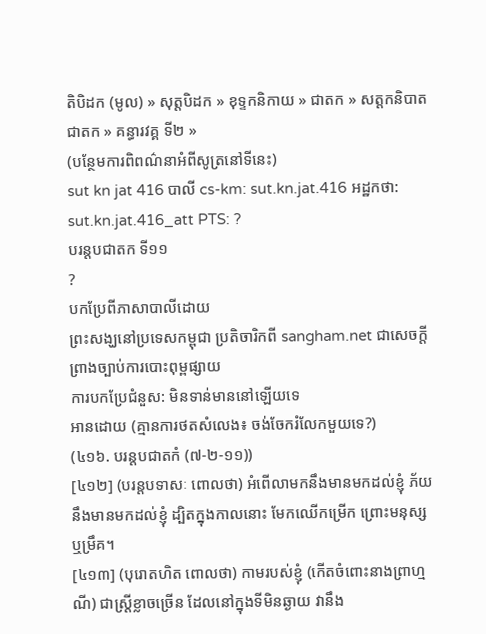តិបិដក (មូល) » សុត្តបិដក » ខុទ្ទកនិកាយ » ជាតក » សត្តកនិបាតជាតក » គន្ធារវគ្គ ទី២ »
(បន្ថែមការពិពណ៌នាអំពីសូត្រនៅទីនេះ)
sut kn jat 416 បាលី cs-km: sut.kn.jat.416 អដ្ឋកថា: sut.kn.jat.416_att PTS: ?
បរន្តបជាតក ទី១១
?
បកប្រែពីភាសាបាលីដោយ
ព្រះសង្ឃនៅប្រទេសកម្ពុជា ប្រតិចារិកពី sangham.net ជាសេចក្តីព្រាងច្បាប់ការបោះពុម្ពផ្សាយ
ការបកប្រែជំនួស: មិនទាន់មាននៅឡើយទេ
អានដោយ (គ្មានការថតសំលេង៖ ចង់ចែករំលែកមួយទេ?)
(៤១៦. បរន្តបជាតកំ (៧-២-១១))
[៤១២] (បរន្តបទាសៈ ពោលថា) អំពើលាមកនឹងមានមកដល់ខ្ញុំ ភ័យនឹងមានមកដល់ខ្ញុំ ដ្បិតក្នុងកាលនោះ មែកឈើកម្រើក ព្រោះមនុស្ស ឬម្រឹគ។
[៤១៣] (បុរោតហិត ពោលថា) កាមរបស់ខ្ញុំ (កើតចំពោះនាងព្រាហ្មណី) ជាស្ត្រីខ្លាចច្រើន ដែលនៅក្នុងទីមិនឆ្ងាយ វានឹង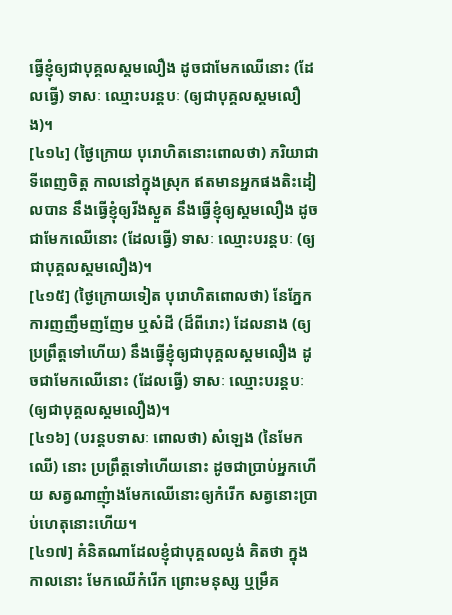ធ្វើខ្ញុំឲ្យជាបុគ្គលស្គមលឿង ដូចជាមែកឈើនោះ (ដែលធ្វើ) ទាសៈ ឈ្មោះបរន្តបៈ (ឲ្យជាបុគ្គលស្គមលឿង)។
[៤១៤] (ថ្ងៃក្រោយ បុរោហិតនោះពោលថា) ភរិយាជាទីពេញចិត្ត កាលនៅក្នុងស្រុក ឥតមានអ្នកផងតិះដៀលបាន នឹងធ្វើខ្ញុំឲ្យរីងស្ងួត នឹងធ្វើខ្ញុំឲ្យស្គមលឿង ដូចជាមែកឈើនោះ (ដែលធ្វើ) ទាសៈ ឈ្មោះបរន្តបៈ (ឲ្យជាបុគ្គលស្គមលឿង)។
[៤១៥] (ថ្ងៃក្រោយទៀត បុរោហិតពោលថា) នែភ្នែក ការញញឹមញញែម ឬសំដី (ដ៏ពីរោះ) ដែលនាង (ឲ្យប្រព្រឹត្តទៅហើយ) នឹងធ្វើខ្ញុំឲ្យជាបុគ្គលស្គមលឿង ដូចជាមែកឈើនោះ (ដែលធ្វើ) ទាសៈ ឈ្មោះបរន្តបៈ (ឲ្យជាបុគ្គលស្គមលឿង)។
[៤១៦] (បរន្តបទាសៈ ពោលថា) សំឡេង (នៃមែកឈើ) នោះ ប្រព្រឹត្តទៅហើយនោះ ដូចជាប្រាប់អ្នកហើយ សត្វណាញុំាងមែកឈើនោះឲ្យកំរើក សត្វនោះប្រាប់ហេតុនោះហើយ។
[៤១៧] គំនិតណាដែលខ្ញុំជាបុគ្គលល្ងង់ គិតថា ក្នុងកាលនោះ មែកឈើកំរើក ព្រោះមនុស្ស ឬម្រឹគ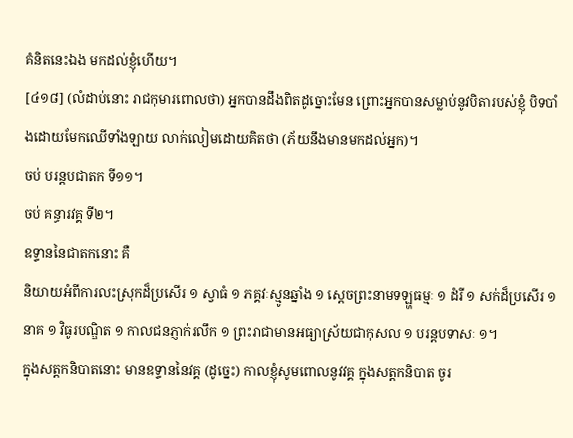គំនិតនេះឯង មកដល់ខ្ញុំហើយ។
[៤១៨] (លំដាប់នោះ រាជកុមារពោលថា) អ្នកបានដឹងពិតដូច្នោះមែន ព្រោះអ្នកបានសម្លាប់នូវបិតារបស់ខ្ញុំ បិទបាំងដោយមែកឈើទាំងឡាយ លាក់លៀមដោយគិតថា (ភ័យនឹងមានមកដល់អ្នក)។
ចប់ បរន្តបជាតក ទី១១។
ចប់ គន្ធារវគ្គ ទី២។
ឧទ្ទាននៃជាតកនោះ គឺ
និយាយអំពីការលះស្រុកដ៏ប្រសើរ ១ ស្វាធំ ១ ភគ្គវៈស្មូនឆ្នាំង ១ សេ្តចព្រះនាមទឡ្ហធម្មៈ ១ ដំរី ១ សក់ដ៏ប្រសើរ ១ នាគ ១ វិធូរបណ្ឌិត ១ កាលជនភ្ញាក់រលឹក ១ ព្រះរាជាមានអធ្យាស្រ័យជាកុសល ១ បរន្តបទាសៈ ១។
ក្នុងសត្តកនិបាតនោះ មានឧទ្ទាននៃវគ្គ (ដូច្នេះ) កាលខ្ញុំសូមពោលនូវវគ្គ ក្នុងសត្តកនិបាត ចូរ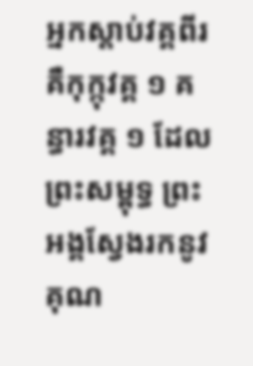អ្នកស្តាប់វគ្គពីរ គឺកុក្កុវគ្គ ១ គន្ធារវគ្គ ១ ដែលព្រះសម្ពុទ្ធ ព្រះអង្គស្វែងរកនូវគុណ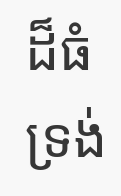ដ៏ធំ ទ្រង់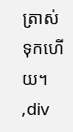ត្រាស់ទុកហើយ។
,div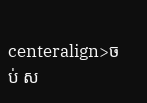centeralign>ចប់ ស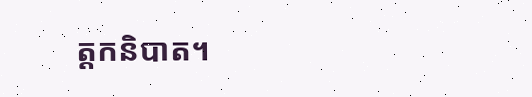ត្តកនិបាត។